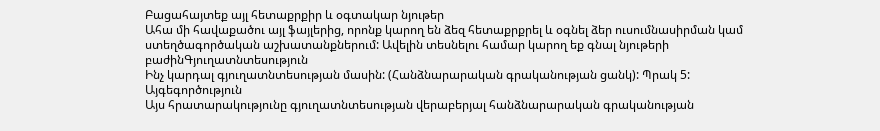Բացահայտեք այլ հետաքրքիր և օգտակար նյութեր
Ահա մի հավաքածու այլ ֆայլերից, որոնք կարող են ձեզ հետաքրքրել և օգնել ձեր ուսումնասիրման կամ ստեղծագործական աշխատանքներում: Ավելին տեսնելու համար կարող եք գնալ նյութերի բաժինԳյուղատնտեսություն
Ինչ կարդալ գյուղատնտեսության մասին: (Հանձնարարական գրականության ցանկ): Պրակ 5: Այգեգործություն
Այս հրատարակությունը գյուղատնտեսության վերաբերյալ հանձնարարական գրականության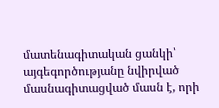մատենագիտական ցանկի՝ այգեգործությանը նվիրված մասնագիտացված մասն է, որի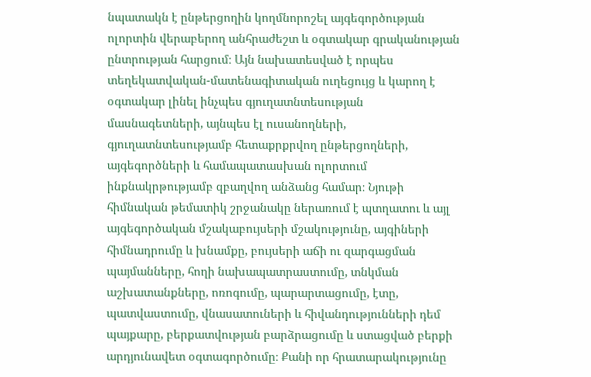նպատակն է ընթերցողին կողմնորոշել այգեգործության ոլորտին վերաբերող անհրաժեշտ և օգտակար գրականության ընտրության հարցում։ Այն նախատեսված է որպես տեղեկատվական-մատենագիտական ուղեցույց և կարող է օգտակար լինել ինչպես գյուղատնտեսության մասնագետների, այնպես էլ ուսանողների, գյուղատնտեսությամբ հետաքրքրվող ընթերցողների, այգեգործների և համապատասխան ոլորտում ինքնակրթությամբ զբաղվող անձանց համար։ Նյութի հիմնական թեմատիկ շրջանակը ներառում է պտղատու և այլ այգեգործական մշակաբույսերի մշակությունը, այգիների հիմնադրումը և խնամքը, բույսերի աճի ու զարգացման պայմանները, հողի նախապատրաստումը, տնկման աշխատանքները, ոռոգումը, պարարտացումը, էտը, պատվաստումը, վնասատուների և հիվանդությունների դեմ պայքարը, բերքատվության բարձրացումը և ստացված բերքի արդյունավետ օգտագործումը։ Քանի որ հրատարակությունը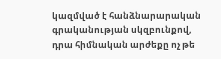կազմված է հանձնարարական գրականության սկզբունքով, դրա հիմնական արժեքը ոչ թե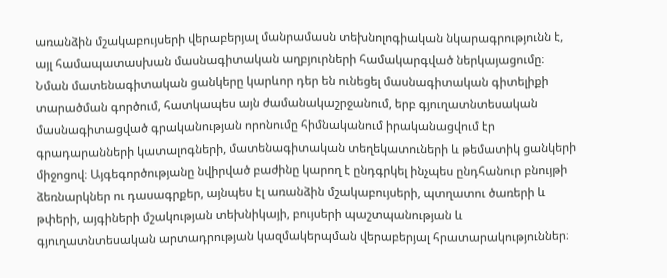առանձին մշակաբույսերի վերաբերյալ մանրամասն տեխնոլոգիական նկարագրությունն է, այլ համապատասխան մասնագիտական աղբյուրների համակարգված ներկայացումը։ Նման մատենագիտական ցանկերը կարևոր դեր են ունեցել մասնագիտական գիտելիքի տարածման գործում, հատկապես այն ժամանակաշրջանում, երբ գյուղատնտեսական մասնագիտացված գրականության որոնումը հիմնականում իրականացվում էր գրադարանների կատալոգների, մատենագիտական տեղեկատուների և թեմատիկ ցանկերի միջոցով։ Այգեգործությանը նվիրված բաժինը կարող է ընդգրկել ինչպես ընդհանուր բնույթի ձեռնարկներ ու դասագրքեր, այնպես էլ առանձին մշակաբույսերի, պտղատու ծառերի և թփերի, այգիների մշակության տեխնիկայի, բույսերի պաշտպանության և գյուղատնտեսական արտադրության կազմակերպման վերաբերյալ հրատարակություններ։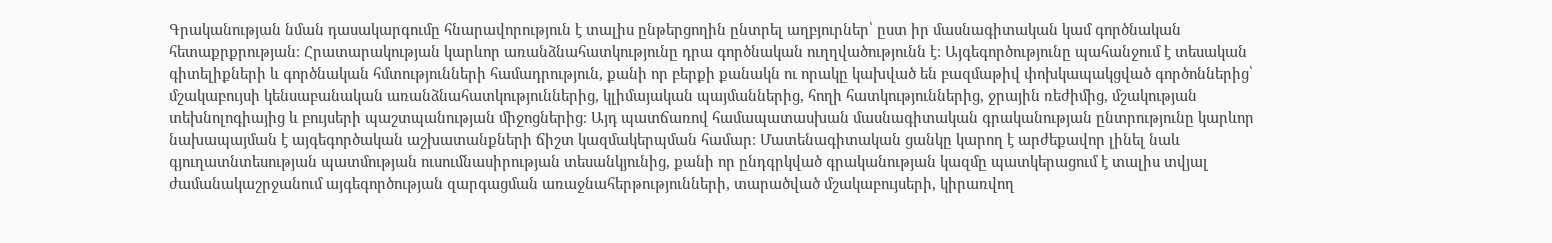Գրականության նման դասակարգումը հնարավորություն է տալիս ընթերցողին ընտրել աղբյուրներ՝ ըստ իր մասնագիտական կամ գործնական հետաքրքրության։ Հրատարակության կարևոր առանձնահատկությունը դրա գործնական ուղղվածությունն է։ Այգեգործությունը պահանջում է տեսական գիտելիքների և գործնական հմտությունների համադրություն, քանի որ բերքի քանակն ու որակը կախված են բազմաթիվ փոխկապակցված գործոններից՝ մշակաբույսի կենսաբանական առանձնահատկություններից, կլիմայական պայմաններից, հողի հատկություններից, ջրային ռեժիմից, մշակության տեխնոլոգիայից և բույսերի պաշտպանության միջոցներից։ Այդ պատճառով համապատասխան մասնագիտական գրականության ընտրությունը կարևոր նախապայման է այգեգործական աշխատանքների ճիշտ կազմակերպման համար։ Մատենագիտական ցանկը կարող է արժեքավոր լինել նաև գյուղատնտեսության պատմության ուսումնասիրության տեսանկյունից, քանի որ ընդգրկված գրականության կազմը պատկերացում է տալիս տվյալ ժամանակաշրջանում այգեգործության զարգացման առաջնահերթությունների, տարածված մշակաբույսերի, կիրառվող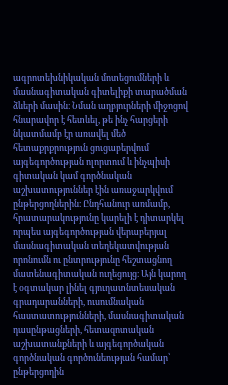ագրոտեխնիկական մոտեցումների և մասնագիտական գիտելիքի տարածման ձևերի մասին։ Նման աղբյուրների միջոցով հնարավոր է հետևել, թե ինչ հարցերի նկատմամբ էր առավել մեծ հետաքրքրություն ցուցաբերվում այգեգործության ոլորտում և ինչպիսի գիտական կամ գործնական աշխատություններ էին առաջարկվում ընթերցողներին։ Ընդհանուր առմամբ, հրատարակությունը կարելի է դիտարկել որպես այգեգործության վերաբերյալ մասնագիտական տեղեկատվության որոնումն ու ընտրությունը հեշտացնող մատենագիտական ուղեցույց։ Այն կարող է օգտակար լինել գյուղատնտեսական գրադարանների, ուսումնական հաստատությունների, մասնագիտական դասընթացների, հետազոտական աշխատանքների և այգեգործական գործնական գործունեության համար՝ ընթերցողին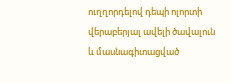ուղղորդելով դեպի ոլորտի վերաբերյալ ավելի ծավալուն և մասնագիտացված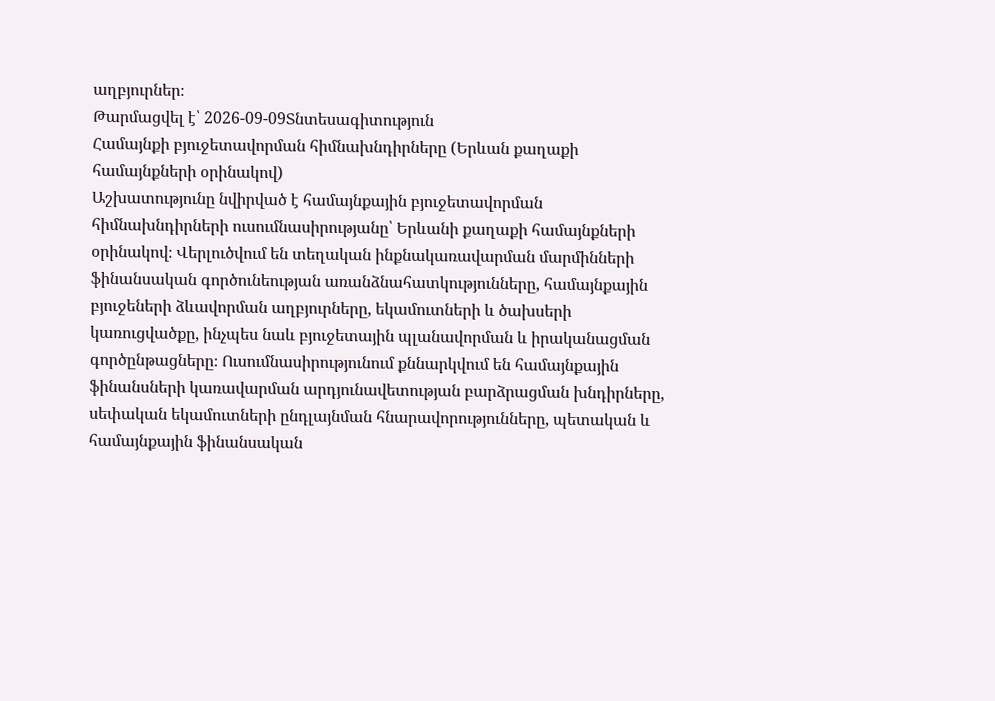աղբյուրներ։
Թարմացվել է՝ 2026-09-09Տնտեսագիտություն
Համայնքի բյուջետավորման հիմնախնդիրները (Երևան քաղաքի համայնքների օրինակով)
Աշխատությունը նվիրված է համայնքային բյուջետավորման հիմնախնդիրների ուսումնասիրությանը՝ Երևանի քաղաքի համայնքների օրինակով։ Վերլուծվում են տեղական ինքնակառավարման մարմինների ֆինանսական գործունեության առանձնահատկությունները, համայնքային բյուջեների ձևավորման աղբյուրները, եկամուտների և ծախսերի կառուցվածքը, ինչպես նաև բյուջետային պլանավորման և իրականացման գործընթացները։ Ուսումնասիրությունում քննարկվում են համայնքային ֆինանսների կառավարման արդյունավետության բարձրացման խնդիրները, սեփական եկամուտների ընդլայնման հնարավորությունները, պետական և համայնքային ֆինանսական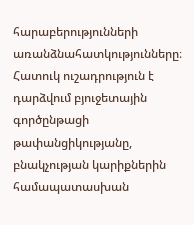հարաբերությունների առանձնահատկությունները։ Հատուկ ուշադրություն է դարձվում բյուջետային գործընթացի թափանցիկությանը, բնակչության կարիքներին համապատասխան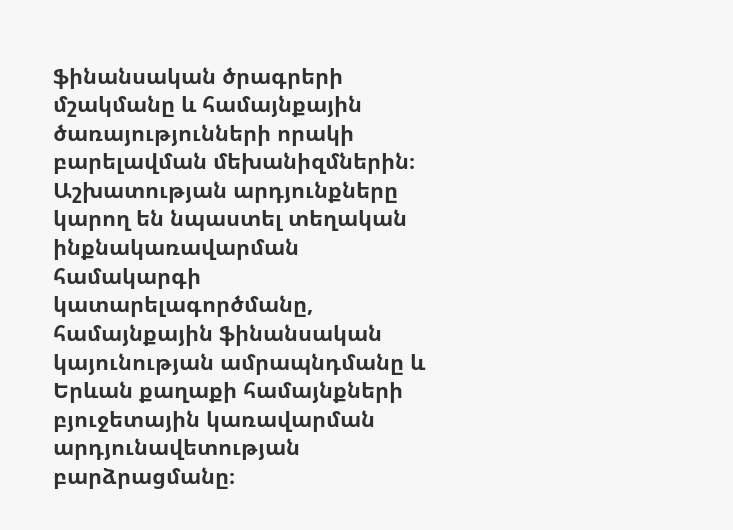ֆինանսական ծրագրերի մշակմանը և համայնքային ծառայությունների որակի բարելավման մեխանիզմներին։ Աշխատության արդյունքները կարող են նպաստել տեղական ինքնակառավարման համակարգի կատարելագործմանը, համայնքային ֆինանսական կայունության ամրապնդմանը և Երևան քաղաքի համայնքների բյուջետային կառավարման արդյունավետության բարձրացմանը։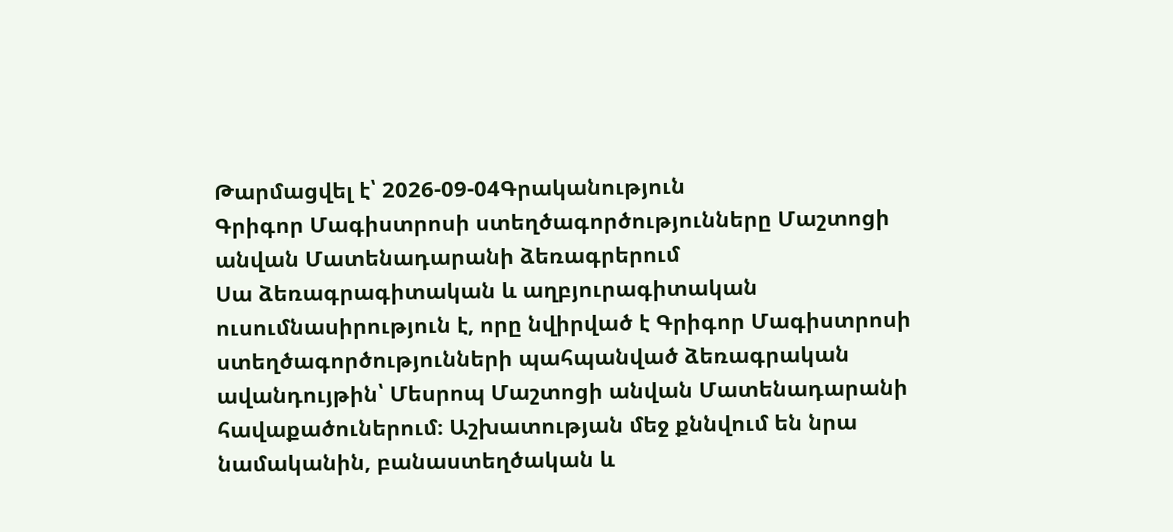Թարմացվել է՝ 2026-09-04Գրականություն
Գրիգոր Մագիստրոսի ստեղծագործությունները Մաշտոցի անվան Մատենադարանի ձեռագրերում
Սա ձեռագրագիտական և աղբյուրագիտական ուսումնասիրություն է, որը նվիրված է Գրիգոր Մագիստրոսի ստեղծագործությունների պահպանված ձեռագրական ավանդույթին՝ Մեսրոպ Մաշտոցի անվան Մատենադարանի հավաքածուներում։ Աշխատության մեջ քննվում են նրա նամականին, բանաստեղծական և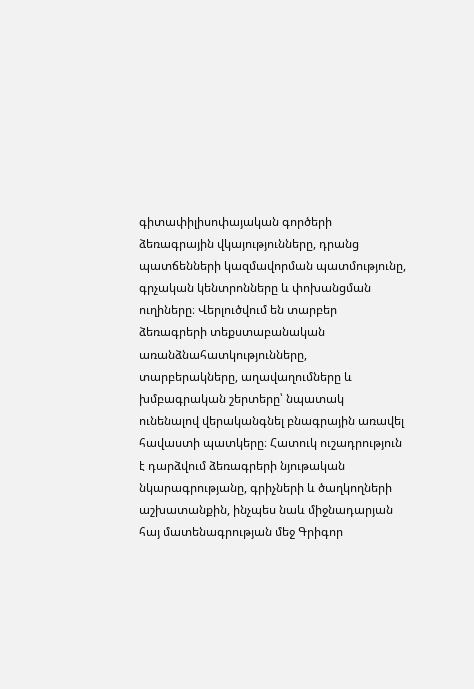գիտափիլիսոփայական գործերի ձեռագրային վկայությունները, դրանց պատճենների կազմավորման պատմությունը, գրչական կենտրոնները և փոխանցման ուղիները։ Վերլուծվում են տարբեր ձեռագրերի տեքստաբանական առանձնահատկությունները, տարբերակները, աղավաղումները և խմբագրական շերտերը՝ նպատակ ունենալով վերականգնել բնագրային առավել հավաստի պատկերը։ Հատուկ ուշադրություն է դարձվում ձեռագրերի նյութական նկարագրությանը, գրիչների և ծաղկողների աշխատանքին, ինչպես նաև միջնադարյան հայ մատենագրության մեջ Գրիգոր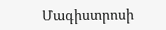Մագիստրոսի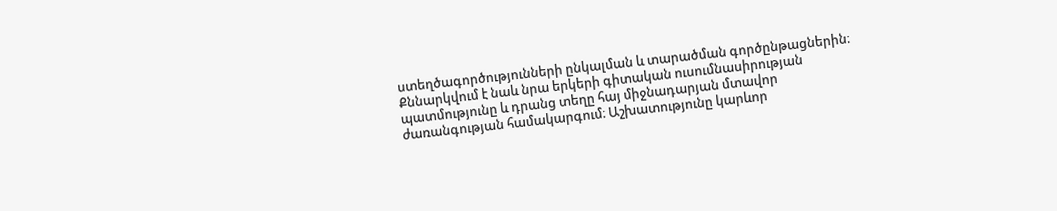ստեղծագործությունների ընկալման և տարածման գործընթացներին։ Քննարկվում է նաև նրա երկերի գիտական ուսումնասիրության պատմությունը և դրանց տեղը հայ միջնադարյան մտավոր ժառանգության համակարգում։ Աշխատությունը կարևոր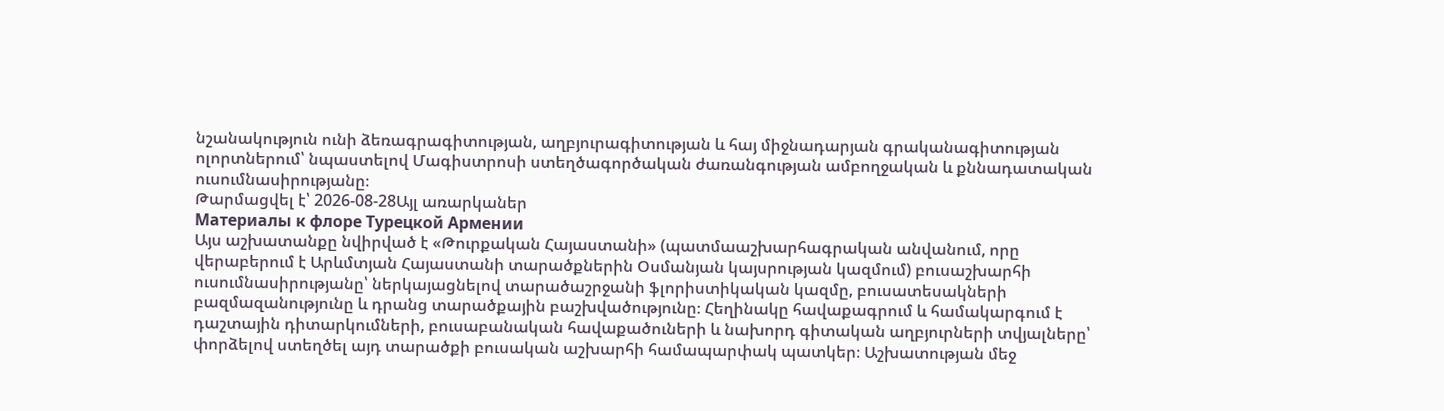նշանակություն ունի ձեռագրագիտության, աղբյուրագիտության և հայ միջնադարյան գրականագիտության ոլորտներում՝ նպաստելով Մագիստրոսի ստեղծագործական ժառանգության ամբողջական և քննադատական ուսումնասիրությանը։
Թարմացվել է՝ 2026-08-28Այլ առարկաներ
Материалы к флоре Турецкой Армении
Այս աշխատանքը նվիրված է «Թուրքական Հայաստանի» (պատմաաշխարհագրական անվանում, որը վերաբերում է Արևմտյան Հայաստանի տարածքներին Օսմանյան կայսրության կազմում) բուսաշխարհի ուսումնասիրությանը՝ ներկայացնելով տարածաշրջանի ֆլորիստիկական կազմը, բուսատեսակների բազմազանությունը և դրանց տարածքային բաշխվածությունը։ Հեղինակը հավաքագրում և համակարգում է դաշտային դիտարկումների, բուսաբանական հավաքածուների և նախորդ գիտական աղբյուրների տվյալները՝ փորձելով ստեղծել այդ տարածքի բուսական աշխարհի համապարփակ պատկեր։ Աշխատության մեջ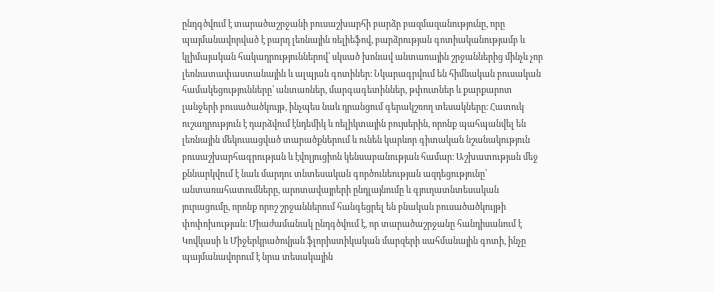ընդգծվում է տարածաշրջանի բուսաշխարհի բարձր բազմազանությունը, որը պայմանավորված է բարդ լեռնային ռելիեֆով, բարձրության գոտիականությամբ և կլիմայական հակադրություններով՝ սկսած խոնավ անտառային շրջաններից մինչև չոր լեռնատափաստանային և ալպյան գոտիներ։ Նկարագրվում են հիմնական բուսական համակեցությունները՝ անտառներ, մարգագետիններ, թփուտներ և քարքարոտ լանջերի բուսածածկույթ, ինչպես նաև դրանցում գերակշռող տեսակները։ Հատուկ ուշադրություն է դարձվում էնդեմիկ և ռելիկտային բույսերին, որոնք պահպանվել են լեռնային մեկուսացված տարածքներում և ունեն կարևոր գիտական նշանակություն բուսաշխարհագրության և էվոլյուցիոն կենսաբանության համար։ Աշխատության մեջ քննարկվում է նաև մարդու տնտեսական գործունեության ազդեցությունը՝ անտառահատումները, արոտավայրերի ընդլայնումը և գյուղատնտեսական յուրացումը, որոնք որոշ շրջաններում հանգեցրել են բնական բուսածածկույթի փոփոխության։ Միաժամանակ ընդգծվում է, որ տարածաշրջանը հանդիսանում է Կովկասի և Միջերկրածովյան ֆլորիստիկական մարզերի սահմանային գոտի, ինչը պայմանավորում է նրա տեսակային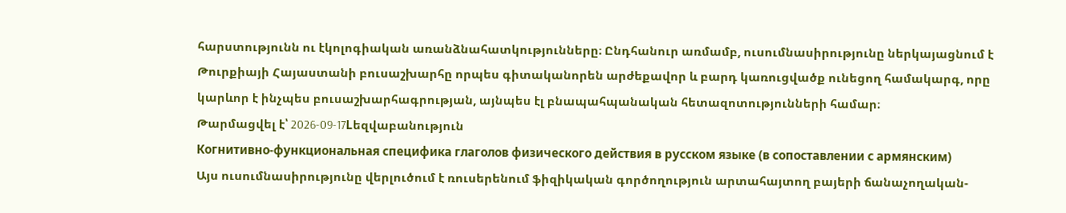հարստությունն ու էկոլոգիական առանձնահատկությունները։ Ընդհանուր առմամբ, ուսումնասիրությունը ներկայացնում է Թուրքիայի Հայաստանի բուսաշխարհը որպես գիտականորեն արժեքավոր և բարդ կառուցվածք ունեցող համակարգ, որը կարևոր է ինչպես բուսաշխարհագրության, այնպես էլ բնապահպանական հետազոտությունների համար։
Թարմացվել է՝ 2026-09-17Lեզվաբանություն
Когнитивно-функциональная специфика глаголов физического действия в русском языке (в сопоставлении с армянским)
Այս ուսումնասիրությունը վերլուծում է ռուսերենում ֆիզիկական գործողություն արտահայտող բայերի ճանաչողական-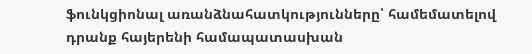ֆունկցիոնալ առանձնահատկությունները՝ համեմատելով դրանք հայերենի համապատասխան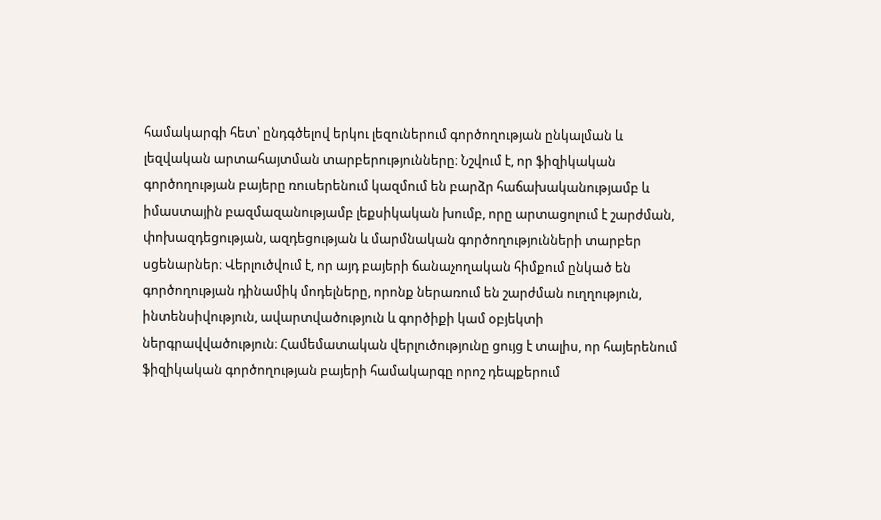համակարգի հետ՝ ընդգծելով երկու լեզուներում գործողության ընկալման և լեզվական արտահայտման տարբերությունները։ Նշվում է, որ ֆիզիկական գործողության բայերը ռուսերենում կազմում են բարձր հաճախականությամբ և իմաստային բազմազանությամբ լեքսիկական խումբ, որը արտացոլում է շարժման, փոխազդեցության, ազդեցության և մարմնական գործողությունների տարբեր սցենարներ։ Վերլուծվում է, որ այդ բայերի ճանաչողական հիմքում ընկած են գործողության դինամիկ մոդելները, որոնք ներառում են շարժման ուղղություն, ինտենսիվություն, ավարտվածություն և գործիքի կամ օբյեկտի ներգրավվածություն։ Համեմատական վերլուծությունը ցույց է տալիս, որ հայերենում ֆիզիկական գործողության բայերի համակարգը որոշ դեպքերում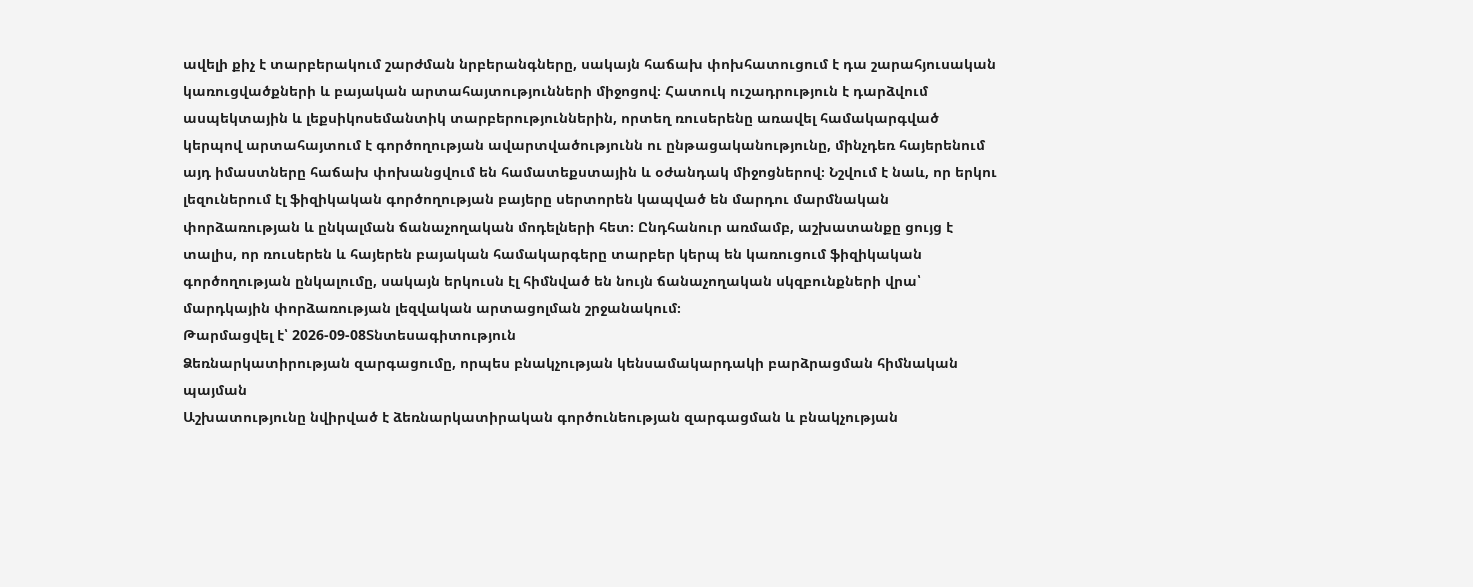ավելի քիչ է տարբերակում շարժման նրբերանգները, սակայն հաճախ փոխհատուցում է դա շարահյուսական կառուցվածքների և բայական արտահայտությունների միջոցով։ Հատուկ ուշադրություն է դարձվում ասպեկտային և լեքսիկոսեմանտիկ տարբերություններին, որտեղ ռուսերենը առավել համակարգված կերպով արտահայտում է գործողության ավարտվածությունն ու ընթացականությունը, մինչդեռ հայերենում այդ իմաստները հաճախ փոխանցվում են համատեքստային և օժանդակ միջոցներով։ Նշվում է նաև, որ երկու լեզուներում էլ ֆիզիկական գործողության բայերը սերտորեն կապված են մարդու մարմնական փորձառության և ընկալման ճանաչողական մոդելների հետ։ Ընդհանուր առմամբ, աշխատանքը ցույց է տալիս, որ ռուսերեն և հայերեն բայական համակարգերը տարբեր կերպ են կառուցում ֆիզիկական գործողության ընկալումը, սակայն երկուսն էլ հիմնված են նույն ճանաչողական սկզբունքների վրա՝ մարդկային փորձառության լեզվական արտացոլման շրջանակում։
Թարմացվել է՝ 2026-09-08Տնտեսագիտություն
Ձեռնարկատիրության զարգացումը, որպես բնակչության կենսամակարդակի բարձրացման հիմնական պայման
Աշխատությունը նվիրված է ձեռնարկատիրական գործունեության զարգացման և բնակչության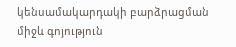կենսամակարդակի բարձրացման միջև գոյություն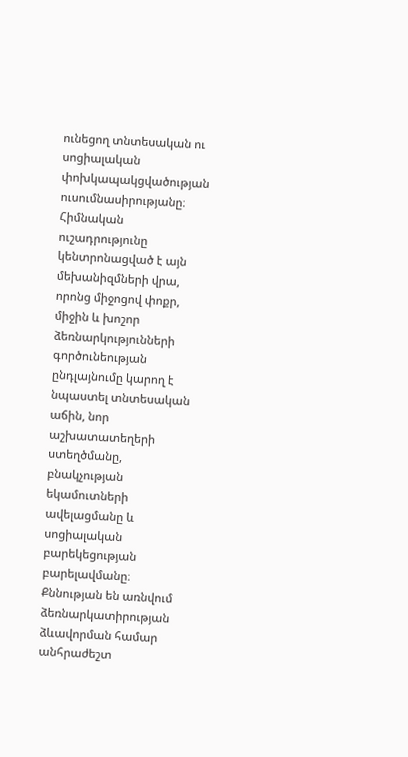ունեցող տնտեսական ու սոցիալական փոխկապակցվածության ուսումնասիրությանը։ Հիմնական ուշադրությունը կենտրոնացված է այն մեխանիզմների վրա, որոնց միջոցով փոքր, միջին և խոշոր ձեռնարկությունների գործունեության ընդլայնումը կարող է նպաստել տնտեսական աճին, նոր աշխատատեղերի ստեղծմանը, բնակչության եկամուտների ավելացմանը և սոցիալական բարեկեցության բարելավմանը։ Քննության են առնվում ձեռնարկատիրության ձևավորման համար անհրաժեշտ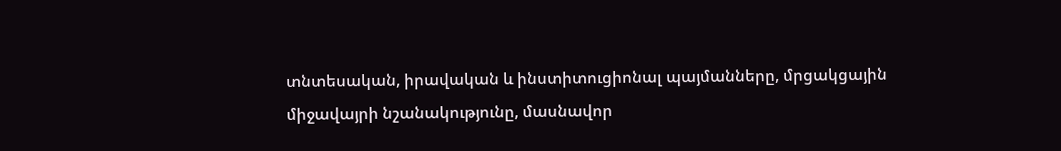տնտեսական, իրավական և ինստիտուցիոնալ պայմանները, մրցակցային միջավայրի նշանակությունը, մասնավոր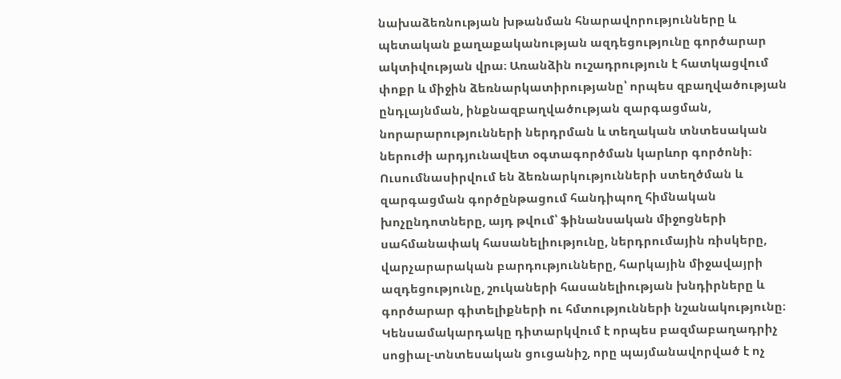նախաձեռնության խթանման հնարավորությունները և պետական քաղաքականության ազդեցությունը գործարար ակտիվության վրա։ Առանձին ուշադրություն է հատկացվում փոքր և միջին ձեռնարկատիրությանը՝ որպես զբաղվածության ընդլայնման, ինքնազբաղվածության զարգացման, նորարարությունների ներդրման և տեղական տնտեսական ներուժի արդյունավետ օգտագործման կարևոր գործոնի։ Ուսումնասիրվում են ձեռնարկությունների ստեղծման և զարգացման գործընթացում հանդիպող հիմնական խոչընդոտները, այդ թվում՝ ֆինանսական միջոցների սահմանափակ հասանելիությունը, ներդրումային ռիսկերը, վարչարարական բարդությունները, հարկային միջավայրի ազդեցությունը, շուկաների հասանելիության խնդիրները և գործարար գիտելիքների ու հմտությունների նշանակությունը։ Կենսամակարդակը դիտարկվում է որպես բազմաբաղադրիչ սոցիալ-տնտեսական ցուցանիշ, որը պայմանավորված է ոչ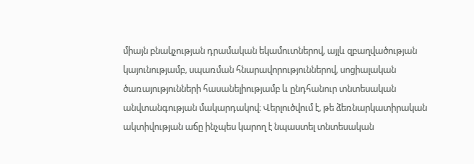միայն բնակչության դրամական եկամուտներով, այլև զբաղվածության կայունությամբ, սպառման հնարավորություններով, սոցիալական ծառայությունների հասանելիությամբ և ընդհանուր տնտեսական անվտանգության մակարդակով։ Վերլուծվում է, թե ձեռնարկատիրական ակտիվության աճը ինչպես կարող է նպաստել տնտեսական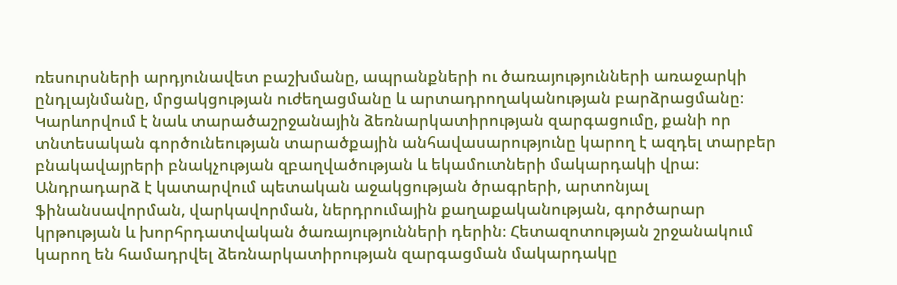ռեսուրսների արդյունավետ բաշխմանը, ապրանքների ու ծառայությունների առաջարկի ընդլայնմանը, մրցակցության ուժեղացմանը և արտադրողականության բարձրացմանը։ Կարևորվում է նաև տարածաշրջանային ձեռնարկատիրության զարգացումը, քանի որ տնտեսական գործունեության տարածքային անհավասարությունը կարող է ազդել տարբեր բնակավայրերի բնակչության զբաղվածության և եկամուտների մակարդակի վրա։ Անդրադարձ է կատարվում պետական աջակցության ծրագրերի, արտոնյալ ֆինանսավորման, վարկավորման, ներդրումային քաղաքականության, գործարար կրթության և խորհրդատվական ծառայությունների դերին։ Հետազոտության շրջանակում կարող են համադրվել ձեռնարկատիրության զարգացման մակարդակը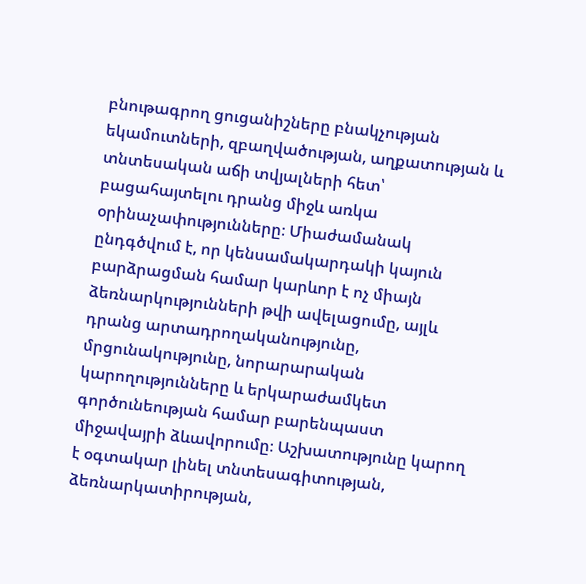բնութագրող ցուցանիշները բնակչության եկամուտների, զբաղվածության, աղքատության և տնտեսական աճի տվյալների հետ՝ բացահայտելու դրանց միջև առկա օրինաչափությունները։ Միաժամանակ ընդգծվում է, որ կենսամակարդակի կայուն բարձրացման համար կարևոր է ոչ միայն ձեռնարկությունների թվի ավելացումը, այլև դրանց արտադրողականությունը, մրցունակությունը, նորարարական կարողությունները և երկարաժամկետ գործունեության համար բարենպաստ միջավայրի ձևավորումը։ Աշխատությունը կարող է օգտակար լինել տնտեսագիտության, ձեռնարկատիրության,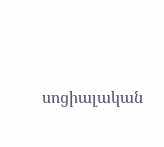սոցիալական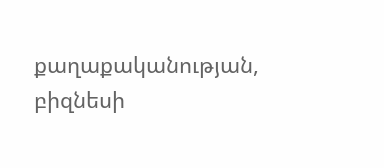քաղաքականության, բիզնեսի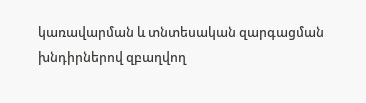կառավարման և տնտեսական զարգացման խնդիրներով զբաղվող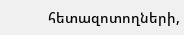հետազոտողների,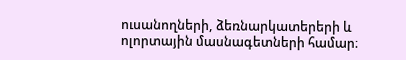ուսանողների, ձեռնարկատերերի և ոլորտային մասնագետների համար։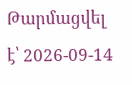Թարմացվել է՝ 2026-09-14